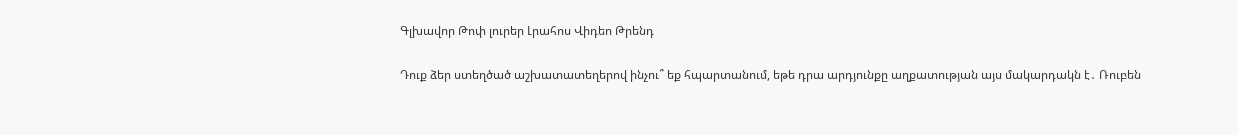Գլխավոր Թոփ լուրեր Լրահոս Վիդեո Թրենդ

Դուք ձեր ստեղծած աշխատատեղերով ինչու՞ եք հպարտանում, եթե դրա արդյունքը աղքատության այս մակարդակն է․ Ռուբեն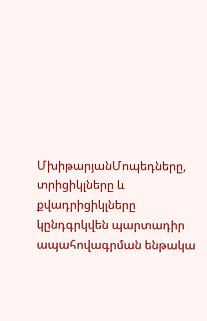ՄխիթարյանՄոպեդները, տրիցիկլները և քվադրիցիկլները կընդգրկվեն պարտադիր ապահովագրման ենթակա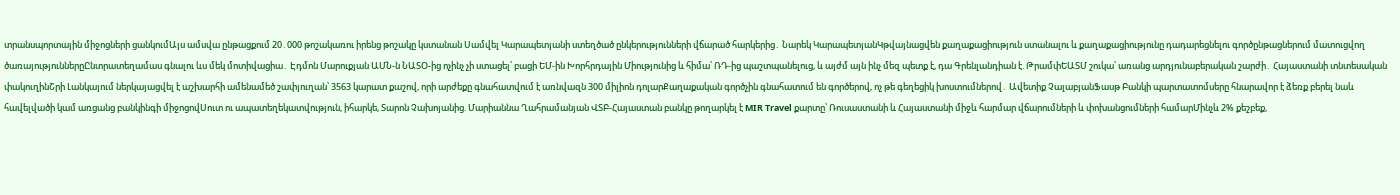տրանսպորտային միջոցների ցանկումԱյս ամսվա ընթացքում 20․000 թոշակառու իրենց թոշակը կստանան Սամվել Կարապետյանի ստեղծած ընկերությունների վճարած հարկերից․ Նարեկ ԿարապետյանԿթվայնացվեն քաղաքացիություն ստանալու և քաղաքացիությունը դադարեցնելու գործընթացներում մատուցվող ծառայություններըԸնտրատեղամաս գնալու ևս մեկ մոտիվացիա․ Էդմոն Մարուքյան ԱՄՆ-ն ՆԱՏՕ-ից ոչինչ չի ստացել՝ բացի ԵՄ-ին Խորհրդային Միությունից և հիմա՝ ՌԴ-ից պաշտպանելուց, և այժմ այն ինչ մեզ պետք է, դա Գրենլանդիան է. ԹրամփԵԱՏՄ շուկա՝ առանց արդյունաբերական շարժի․ Հայաստանի տնտեսական փակուղինՇրի Լանկայում ներկայացվել է աշխարհի ամենամեծ շափյուղան՝ 3563 կարատ քաշով, որի արժեքը գնահատվում է առնվազն 300 միլիոն դոլարՔաղաքական գործչին գնահատում են գործերով, ոչ թե գեղեցիկ խոստումներով․ Ավետիք ՉալաբյանՖասթ Բանկի պարտատոմսերը հնարավոր է ձեռք բերել նաև հավելվածի կամ առցանց բանկինգի միջոցովՍուտ ու ապատեղեկատվություն, իհարկե, Տարոն Չախոյանից. Մարիաննա Ղահրամանյան ՎՏԲ-Հայաստան բանկը թողարկել է MIR Travel քարտը՝ Ռուսաստանի և Հայաստանի միջև հարմար վճարումների և փոխանցումների համարՄինչև 2% քեշբեք,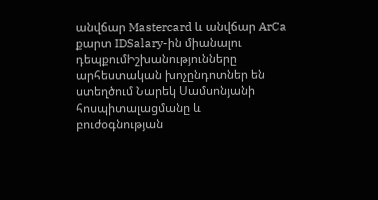անվճար Mastercard և անվճար ArCa քարտ IDSalary-ին միանալու դեպքումԻշխանությունները արհեստական խոչընդոտներ են ստեղծում Նարեկ Սամսոնյանի հոսպիտալացմանը և բուժօգնության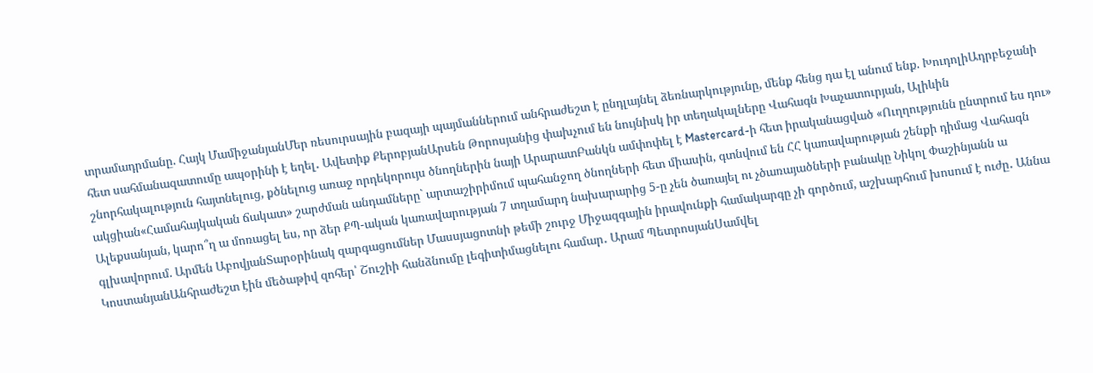տրամադրմանը. Հայկ ՄամիջանյանՄեր ռեսուրսային բազայի պայմաններում անհրաժեշտ է ընդլայնել ձեռնարկությունը, մենք հենց դա էլ անում ենք. ԽուդոլիԱդրբեջանի հետ սահմանազատումը ապօրինի է եղել․ Ավետիք ՔերոբյանԱրսեն Թորոսյանից փախչում են նույնիսկ իր տեղակալները Վահագն Խաչատուրյան, Ալիևին շնորհակալություն հայտնելուց, քծնելուց առաջ որդեկորույս ծնողներին նայի ԱրարատԲանկն ամփոփել է Mastercard-ի հետ իրականացված «Ուղղությունն ընտրում ես դու» ակցիան«Համահայկական ճակատ» շարժման անդամները` արտաշիրիմում պահանջող ծնողների հետ միասին, գտնվում են ՀՀ կառավարության շենքի դիմաց Վահագն Ալեքսանյան, կարո՞ղ ա մոռացել ես, որ ձեր ՔՊ-ական կառավարության 7 տղամարդ նախարարից 5-ը չեն ծառայել ու չծառայածների բանակը Նիկոլ Փաշինյանն ա գլխավորում. Արմեն ԱբովյանՏարօրինակ զարգացումներ Մասսյացոտնի թեմի շուրջ Միջազգային իրավունքի համակարգը չի գործում, աշխարհում խոսում է ուժը․ Աննա ԿոստանյանԱնհրաժեշտ էին մեծաթիվ զոհեր՝ Շուշիի հանձնումը լեգիտիմացնելու համար․ Արամ ՊետրոսյանՍամվել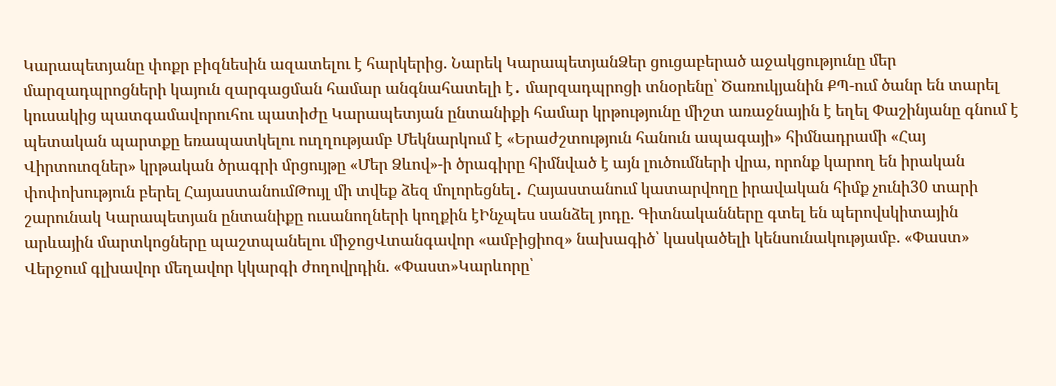Կարապետյանը փոքր բիզնեսին ազատելու է հարկերից. Նարեկ ԿարապետյանՁեր ցուցաբերած աջակցությունը մեր մարզադպրոցների կայուն զարգացման համար անգնահատելի է․ մարզադպրոցի տնօրենը՝ Ծառուկյանին ՔՊ-ում ծանր են տարել կուսակից պատգամավորուհու պատիժը Կարապետյան ընտանիքի համար կրթությունը միշտ առաջնային է եղել Փաշինյանը գնում է պետական պարտքը եռապատկելու ուղղությամբ Մեկնարկում է «Երաժշտություն հանուն ապագայի» հիմնադրամի «Հայ Վիրտուոզներ» կրթական ծրագրի մրցույթը «Մեր Ձևով»-ի ծրագիրը հիմնված է այն լուծումների վրա, որոնք կարող են իրական փոփոխություն բերել ՀայաստանումԹույլ մի տվեք ձեզ մոլորեցնել․ Հայաստանում կատարվողը իրավական հիմք չունի30 տարի շարունակ Կարապետյան ընտանիքը ուսանողների կողքին էԻնչպես սանձել յոդը. Գիտնականները գտել են պերովսկիտային արևային մարտկոցները պաշտպանելու միջոցՎտանգավոր «ամբիցիոզ» նախագիծ՝ կասկածելի կենսունակությամբ. «Փաստ» Վերջում գլխավոր մեղավոր կկարգի ժողովրդին. «Փաստ»Կարևորը՝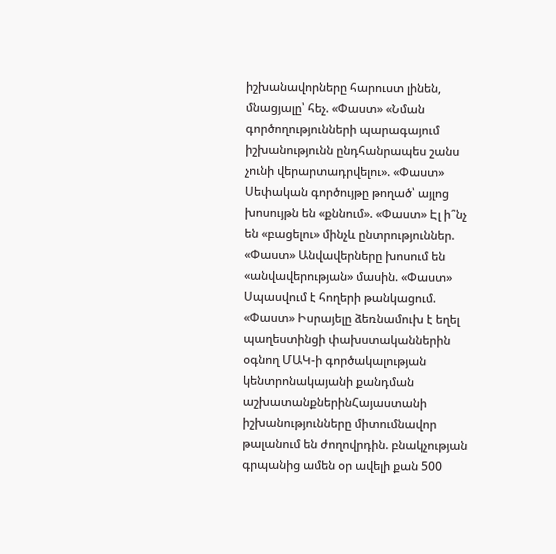իշխանավորները հարուստ լինեն, մնացյալը՝ հեչ. «Փաստ» «Նման գործողությունների պարագայում իշխանությունն ընդհանրապես շանս չունի վերարտադրվելու». «Փաստ» Սեփական գործույթը թողած՝ այլոց խոսույթն են «քննում». «Փաստ» Էլ ի՞նչ են «բացելու» մինչև ընտրություններ. «Փաստ» Անվավերները խոսում են «անվավերության» մասին. «Փաստ» Սպասվում է հողերի թանկացում. «Փաստ» Իսրայելը ձեռնամուխ է եղել պաղեստինցի փախստականներին օգնող ՄԱԿ-ի գործակալության կենտրոնակայանի քանդման աշխատանքներինՀայաստանի իշխանությունները միտումնավոր թալանում են ժողովրդին. բնակչության գրպանից ամեն օր ավելի քան 500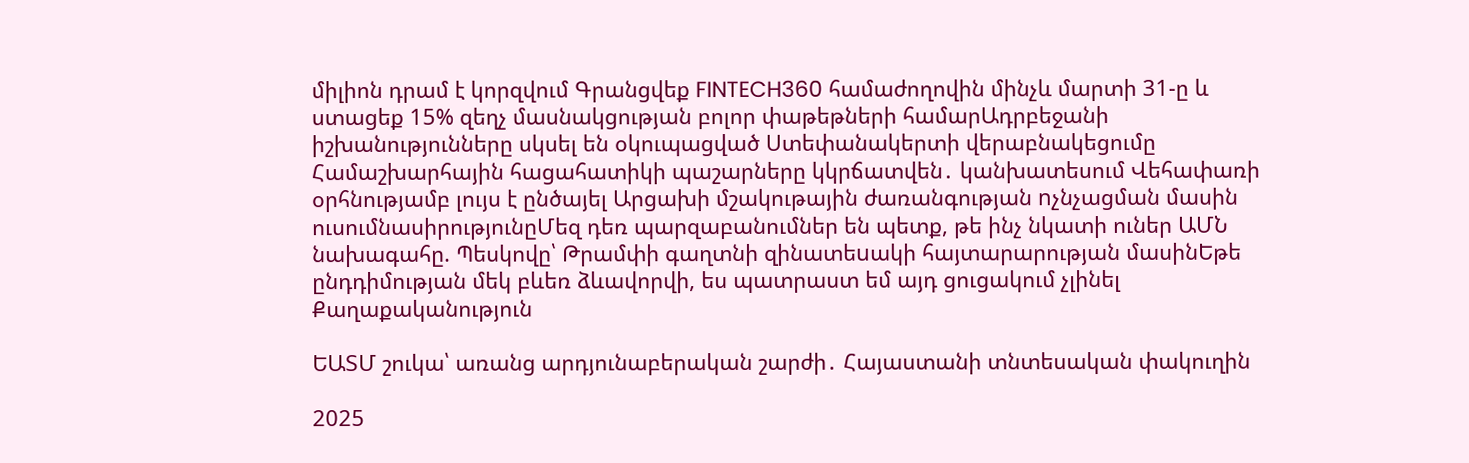միլիոն դրամ է կորզվում Գրանցվեք FINTECH360 համաժողովին մինչև մարտի 31-ը և ստացեք 15% զեղչ մասնակցության բոլոր փաթեթների համարԱդրբեջանի իշխանությունները սկսել են օկուպացված Ստեփանակերտի վերաբնակեցումը Համաշխարհային հացահատիկի պաշարները կկրճատվեն․ կանխատեսում Վեհափառի օրհնությամբ լույս է ընծայել Արցախի մշակութային ժառանգության nչնչացման մասին ուսումնասիրությունըՄեզ դեռ պարզաբանումներ են պետք, թե ինչ նկատի ուներ ԱՄՆ նախագահը. Պեսկովը՝ Թրամփի գաղտնի զինատեuակի հայտարարության մասինԵթե ընդդիմության մեկ բևեռ ձևավորվի, ես պատրաստ եմ այդ ցուցակում չլինել
Քաղաքականություն

ԵԱՏՄ շուկա՝ առանց արդյունաբերական շարժի․ Հայաստանի տնտեսական փակուղին

2025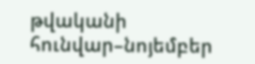թվականի հունվար–նոյեմբեր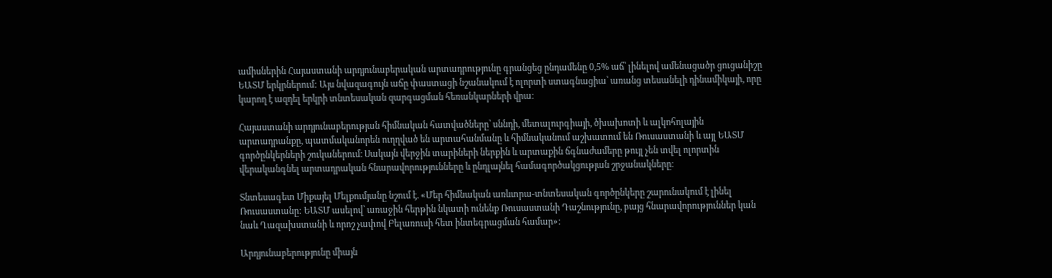ամիսներին Հայաստանի արդյունաբերական արտադրությունը գրանցեց ընդամենը 0,5% աճ՝ լինելով ամենացածր ցուցանիշը ԵԱՏՄ երկրներում: Այս նվազագույն աճը փաստացի նշանակում է ոլորտի ստագնացիա՝ առանց տեսանելի դինամիկայի, որը կարող է ազդել երկրի տնտեսական զարգացման հեռանկարների վրա։

Հայաստանի արդյունաբերության հիմնական հատվածները՝ սննդի, մետալուրգիայի, ծխախոտի և ալկոհոլային արտադրանքը, պատմականորեն ուղղված են արտահանմանը և հիմնականում աշխատում են Ռուսաստանի և այլ ԵԱՏՄ գործընկերների շուկաներում։ Սակայն վերջին տարիների ներքին և արտաքին ճգնաժամերը թույլ չեն տվել ոլորտին վերականգնել արտադրական հնարավորությունները և ընդլայնել համագործակցության շրջանակները։

Տնտեսագետ Միքայել Մելքումյանը նշում է. «Մեր հիմնական առևտրա-տնտեսական գործընկերը շարունակում է լինել Ռուսաստանը: ԵԱՏՄ ասելով՝ առաջին հերթին նկատի ունենք Ռուսաստանի Դաշնությունը, բայց հնարավորություններ կան նաև Ղազախստանի և որոշ չափով Բելառուսի հետ ինտեգրացման համար»:

Արդյունաբերությունը միայն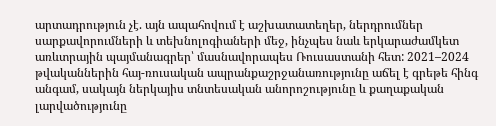արտադրություն չէ. այն ապահովում է աշխատատեղեր, ներդրումներ սարքավորումների և տեխնոլոգիաների մեջ, ինչպես նաև երկարաժամկետ առևտրային պայմանագրեր՝ մասնավորապես Ռուսաստանի հետ: 2021–2024 թվականներին հայ-ռուսական ապրանքաշրջանառությունը աճել է գրեթե հինգ անգամ, սակայն ներկայիս տնտեսական անորոշությունը և քաղաքական լարվածությունը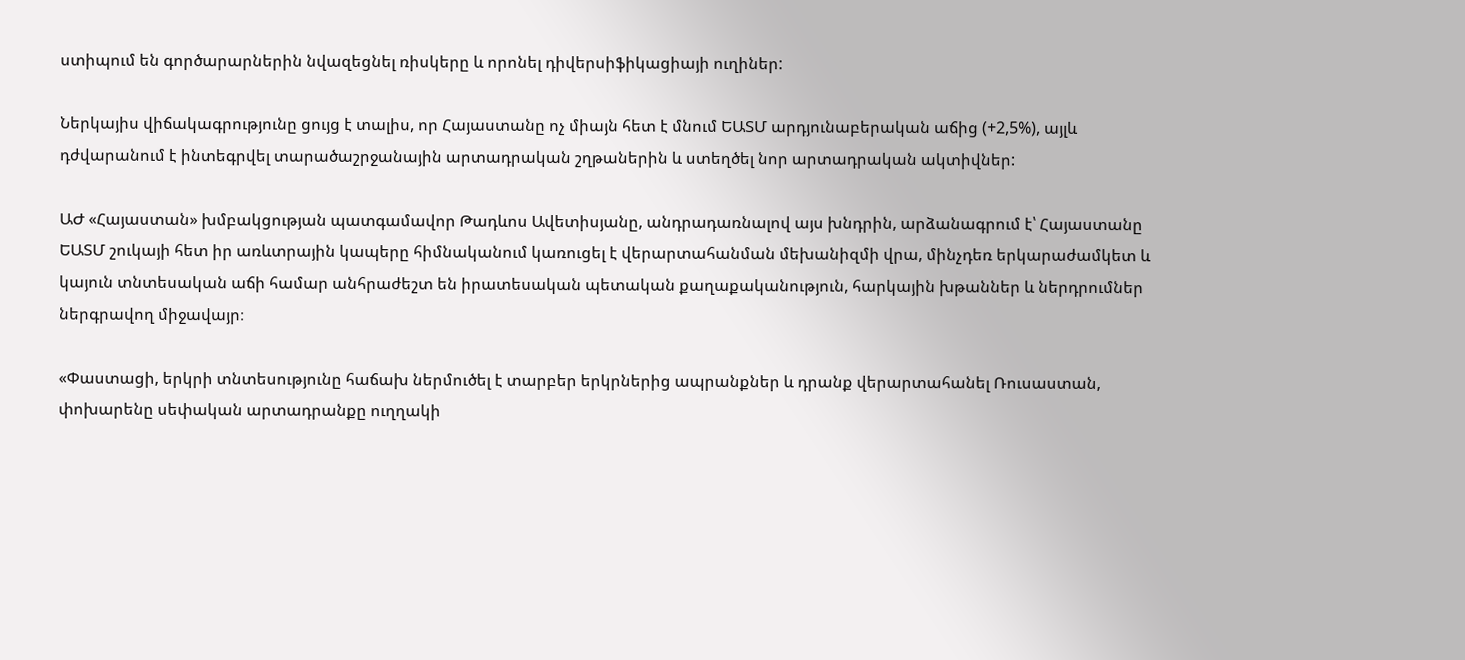ստիպում են գործարարներին նվազեցնել ռիսկերը և որոնել դիվերսիֆիկացիայի ուղիներ:

Ներկայիս վիճակագրությունը ցույց է տալիս, որ Հայաստանը ոչ միայն հետ է մնում ԵԱՏՄ արդյունաբերական աճից (+2,5%), այլև դժվարանում է ինտեգրվել տարածաշրջանային արտադրական շղթաներին և ստեղծել նոր արտադրական ակտիվներ:

ԱԺ «Հայաստան» խմբակցության պատգամավոր Թադևոս Ավետիսյանը, անդրադառնալով այս խնդրին, արձանագրում է՝ Հայաստանը ԵԱՏՄ շուկայի հետ իր առևտրային կապերը հիմնականում կառուցել է վերարտահանման մեխանիզմի վրա, մինչդեռ երկարաժամկետ և կայուն տնտեսական աճի համար անհրաժեշտ են իրատեսական պետական քաղաքականություն, հարկային խթաններ և ներդրումներ ներգրավող միջավայր։

«Փաստացի, երկրի տնտեսությունը հաճախ ներմուծել է տարբեր երկրներից ապրանքներ և դրանք վերարտահանել Ռուսաստան, փոխարենը սեփական արտադրանքը ուղղակի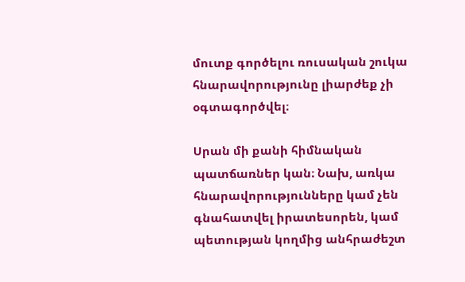մուտք գործելու ռուսական շուկա հնարավորությունը լիարժեք չի օգտագործվել։

Սրան մի քանի հիմնական պատճառներ կան։ Նախ, առկա հնարավորությունները կամ չեն գնահատվել իրատեսորեն, կամ պետության կողմից անհրաժեշտ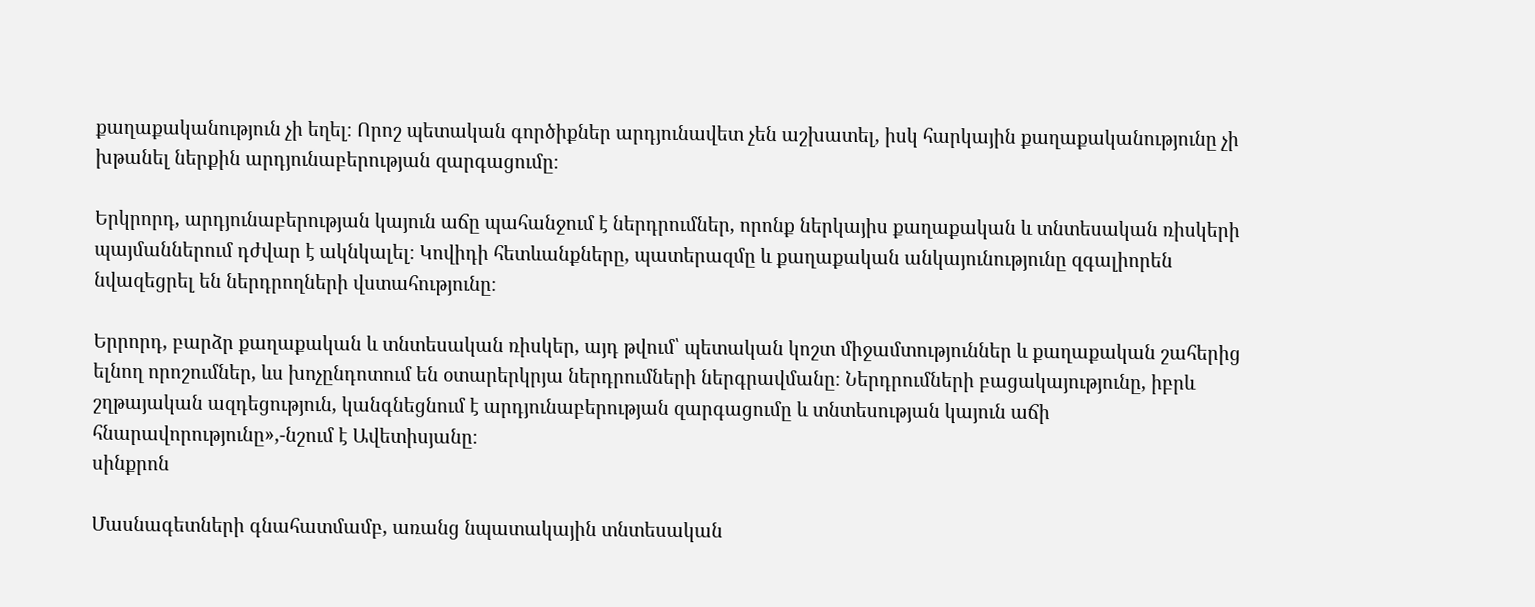քաղաքականություն չի եղել։ Որոշ պետական գործիքներ արդյունավետ չեն աշխատել, իսկ հարկային քաղաքականությունը չի խթանել ներքին արդյունաբերության զարգացումը։

Երկրորդ, արդյունաբերության կայուն աճը պահանջում է ներդրումներ, որոնք ներկայիս քաղաքական և տնտեսական ռիսկերի պայմաններում դժվար է ակնկալել։ Կովիդի հետևանքները, պատերազմը և քաղաքական անկայունությունը զգալիորեն նվազեցրել են ներդրողների վստահությունը։

Երրորդ, բարձր քաղաքական և տնտեսական ռիսկեր, այդ թվում՝ պետական կոշտ միջամտություններ և քաղաքական շահերից ելնող որոշումներ, ևս խոչընդոտում են օտարերկրյա ներդրումների ներգրավմանը։ Ներդրումների բացակայությունը, իբրև շղթայական ազդեցություն, կանգնեցնում է արդյունաբերության զարգացումը և տնտեսության կայուն աճի հնարավորությունը»,-նշում է Ավետիսյանը։
սինքրոն

Մասնագետների գնահատմամբ, առանց նպատակային տնտեսական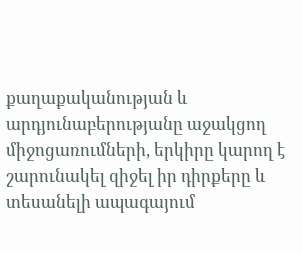քաղաքականության և արդյունաբերությանը աջակցող միջոցառումների, երկիրը կարող է շարունակել զիջել իր դիրքերը և տեսանելի ապագայում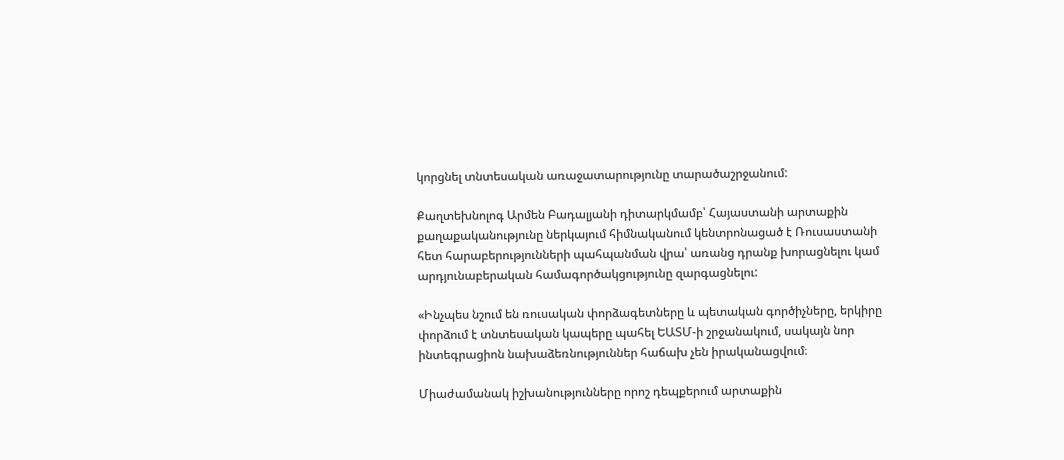կորցնել տնտեսական առաջատարությունը տարածաշրջանում:

Քաղտեխնոլոգ Արմեն Բադալյանի դիտարկմամբ՝ Հայաստանի արտաքին քաղաքականությունը ներկայում հիմնականում կենտրոնացած է Ռուսաստանի հետ հարաբերությունների պահպանման վրա՝ առանց դրանք խորացնելու կամ արդյունաբերական համագործակցությունը զարգացնելու:

«Ինչպես նշում են ռուսական փորձագետները և պետական գործիչները, երկիրը փորձում է տնտեսական կապերը պահել ԵԱՏՄ-ի շրջանակում, սակայն նոր ինտեգրացիոն նախաձեռնություններ հաճախ չեն իրականացվում։

Միաժամանակ իշխանությունները որոշ դեպքերում արտաքին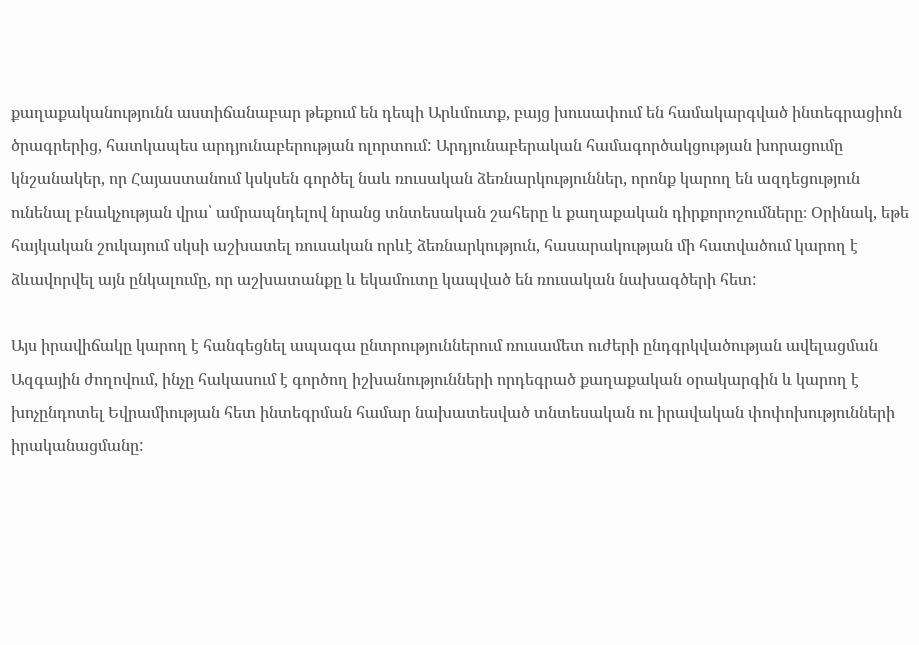քաղաքականությունն աստիճանաբար թեքում են դեպի Արևմուտք, բայց խուսափում են համակարգված ինտեգրացիոն ծրագրերից, հատկապես արդյունաբերության ոլորտում: Արդյունաբերական համագործակցության խորացումը կնշանակեր, որ Հայաստանում կսկսեն գործել նաև ռուսական ձեռնարկություններ, որոնք կարող են ազդեցություն ունենալ բնակչության վրա՝ ամրապնդելով նրանց տնտեսական շահերը և քաղաքական դիրքորոշումները։ Օրինակ, եթե հայկական շուկայում սկսի աշխատել ռուսական որևէ ձեռնարկություն, հասարակության մի հատվածում կարող է ձևավորվել այն ընկալումը, որ աշխատանքը և եկամուտը կապված են ռուսական նախագծերի հետ:

Այս իրավիճակը կարող է հանգեցնել ապագա ընտրություններում ռուսամետ ուժերի ընդգրկվածության ավելացման Ազգային ժողովում, ինչը հակասում է գործող իշխանությունների որդեգրած քաղաքական օրակարգին և կարող է խոչընդոտել Եվրամիության հետ ինտեգրման համար նախատեսված տնտեսական ու իրավական փոփոխությունների իրականացմանը: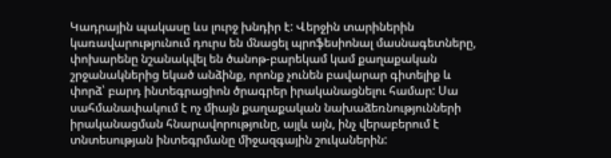Կադրային պակասը ևս լուրջ խնդիր է: Վերջին տարիներին կառավարությունում դուրս են մնացել պրոֆեսիոնալ մասնագետները, փոխարենը նշանակվել են ծանոթ-բարեկամ կամ քաղաքական շրջանակներից եկած անձինք, որոնք չունեն բավարար գիտելիք և փորձ՝ բարդ ինտեգրացիոն ծրագրեր իրականացնելու համար: Սա սահմանափակում է ոչ միայն քաղաքական նախաձեռնությունների իրականացման հնարավորությունը, այլև այն, ինչ վերաբերում է տնտեսության ինտեգրմանը միջազգային շուկաներին: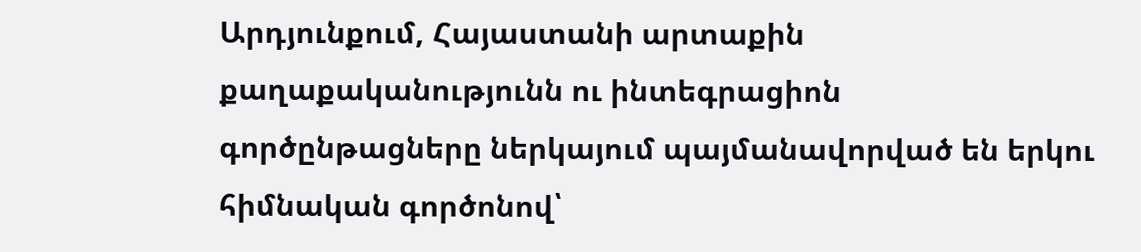Արդյունքում, Հայաստանի արտաքին քաղաքականությունն ու ինտեգրացիոն գործընթացները ներկայում պայմանավորված են երկու հիմնական գործոնով՝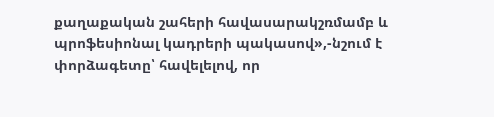քաղաքական շահերի հավասարակշռմամբ և պրոֆեսիոնալ կադրերի պակասով»,-նշում է փորձագետը՝ հավելելով, որ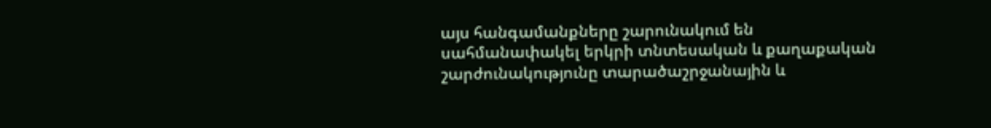այս հանգամանքները շարունակում են սահմանափակել երկրի տնտեսական և քաղաքական շարժունակությունը տարածաշրջանային և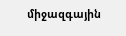միջազգային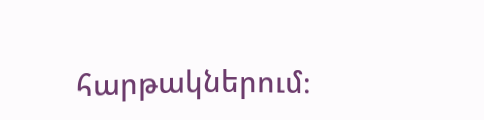հարթակներում։